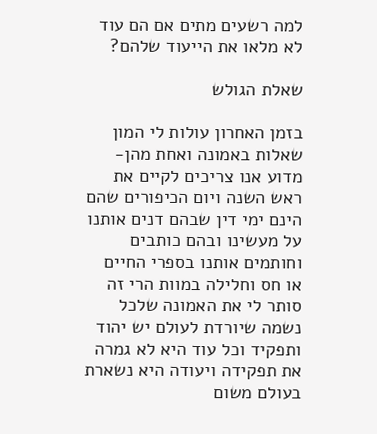למה רשעים מתים אם הם עוד לא מלאו את הייעוד שלהם?

שאלת הגולש

בזמן האחרון עולות לי המון שאלות באמונה ואחת מהן-מדוע אנו צריכים לקיים את ראש השנה ויום הכיפורים שהם הינם ימי דין שבהם דנים אותנו על מעשינו ובהם כותבים וחותמים אותנו בספרי החיים או חס וחלילה במוות הרי זה סותר לי את האמונה שלכל נשמה שיורדת לעולם יש יהוד ותפקיד וכל עוד היא לא גמרה את תפקידה ויעודה היא נשארת בעולם משום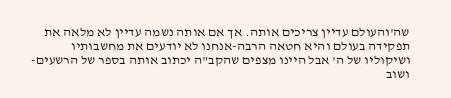שה'והעולם עדיין צריכים אותה. אך אם אותה נשמה עדיין לא מלאה את תפקידה בעולם והיא חטאה הרבה-אנחנו לא יודעים את מחשבותיו ושיקוליו של ה' אבל היינו מצפים שהקב"ה יכתוב אותה בספר של הרשעים-ושוב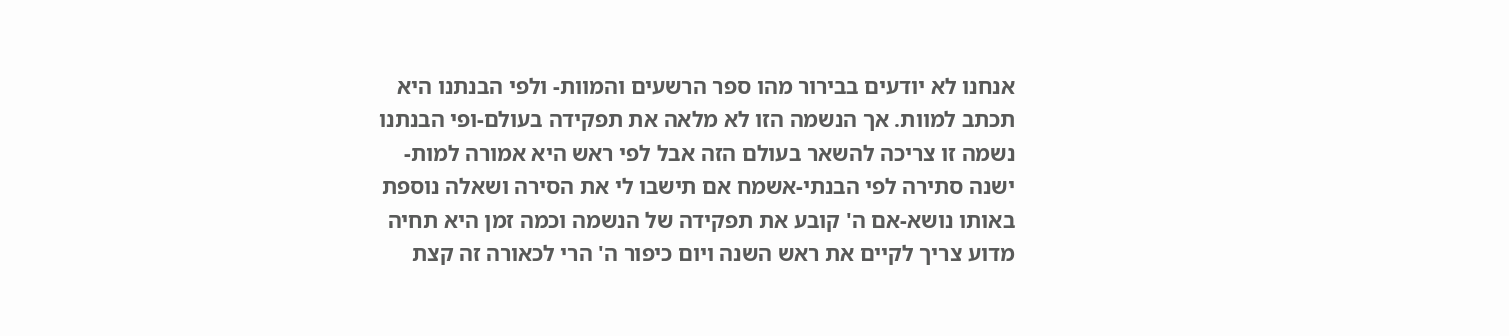אנחנו לא יודעים בבירור מהו ספר הרשעים והמוות- ולפי הבנתנו היא תכתב למוות. אך הנשמה הזו לא מלאה את תפקידה בעולם-ופי הבנתנו נשמה זו צריכה להשאר בעולם הזה אבל לפי ראש היא אמורה למות- ישנה סתירה לפי הבנתי-אשמח אם תישבו לי את הסירה ושאלה נוספת באותו נושא-אם ה' קובע את תפקידה של הנשמה וכמה זמן היא תחיה מדוע צריך לקיים את ראש השנה ויום כיפור ה' הרי לכאורה זה קצת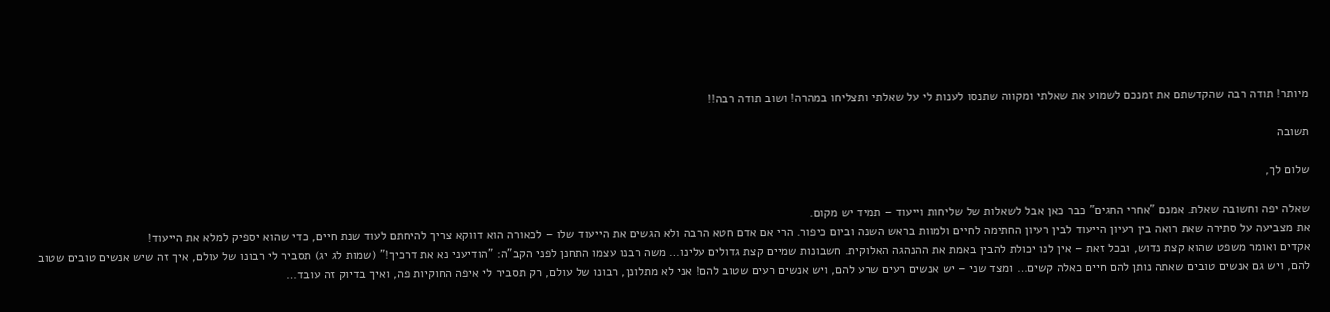מיותר! תודה רבה שהקדשתם את זמנכם לשמוע את שאלתי ומקווה שתנסו לענות לי על שאלתי ותצליחו במהרה! ושוב תודה רבה!!

תשובה

שלום לך,

שאלה יפה וחשובה שאלת. אמנם "אחרי החגים" כבר כאן אבל לשאלות של שליחות וייעוד – תמיד יש מקום.
את מצביעה על סתירה שאת רואה בין רעיון הייעוד לבין רעיון החתימה לחיים ולמוות בראש השנה וביום כיפור. הרי אם אדם חטא הרבה ולא הגשים את הייעוד שלו – לכאורה הוא דווקא צריך להיחתם לעוד שנת חיים, כדי שהוא יספיק למלא את הייעוד!
אקדים ואומר משפט שהוא קצת נדוש, ובכל זאת – אין לנו יכולת להבין באמת את ההנהגה האלוקית. חשבונות שמיים קצת גדולים עלינו… משה רבנו עצמו התחנן לפני הקב"ה: "הודיעני נא את דרכיך!" (שמות לג יג) תסביר לי רבונו של עולם, איך זה שיש אנשים טובים שטוב להם, ויש גם אנשים טובים שאתה נותן להם חיים כאלה קשים… ומצד שני – יש אנשים רעים שרע להם, ויש אנשים רעים שטוב להם! אני לא מתלונן, רבונו של עולם, רק תסביר לי איפה החוקיות פה, ואיך בדיוק זה עובד…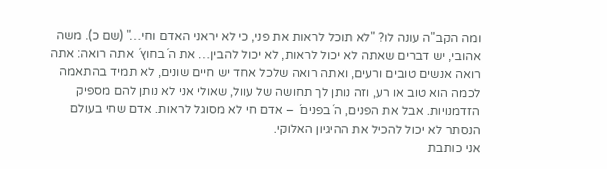ומה הקב"ה עונה לו? "לא תוכל לראות את פני, כי לא יראני האדם וחי…" (שם כ). משה אהובי, יש דברים שאתה לא יכול לראות, לא יכול להבין… את ה´בחוץ´ אתה רואה: אתה רואה אנשים טובים ורעים, ואתה רואה שלכל אחד יש חיים שונים, לא תמיד בהתאמה לכמה הוא טוב או רע, וזה נותן לך תחושה של עוול, שאולי אני לא נותן להם מספיק הזדמנויות. אבל את הפנים, ה´בפנים´ – אדם חי לא מסוגל לראות. אדם שחי בעולם הנסתר לא יכול להכיל את ההיגיון האלוקי.
אני כותבת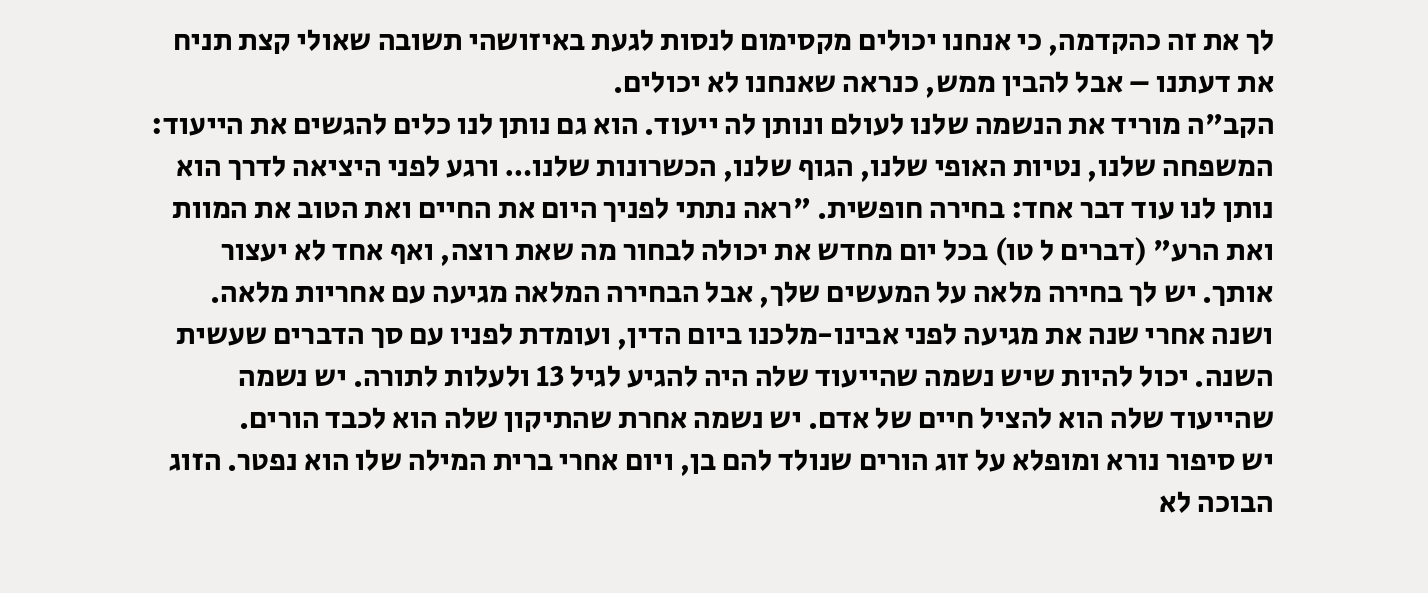לך את זה כהקדמה, כי אנחנו יכולים מקסימום לנסות לגעת באיזושהי תשובה שאולי קצת תניח את דעתנו – אבל להבין ממש, כנראה שאנחנו לא יכולים.
הקב"ה מוריד את הנשמה שלנו לעולם ונותן לה ייעוד. הוא גם נותן לנו כלים להגשים את הייעוד: המשפחה שלנו, נטיות האופי שלנו, הגוף שלנו, הכשרונות שלנו… ורגע לפני היציאה לדרך הוא נותן לנו עוד דבר אחד: בחירה חופשית. "ראה נתתי לפניך היום את החיים ואת הטוב את המוות ואת הרע" (דברים ל טו) בכל יום מחדש את יכולה לבחור מה שאת רוצה, ואף אחד לא יעצור אותך. יש לך בחירה מלאה על המעשים שלך, אבל הבחירה המלאה מגיעה עם אחריות מלאה.
ושנה אחרי שנה את מגיעה לפני אבינו-מלכנו ביום הדין, ועומדת לפניו עם סך הדברים שעשית השנה. יכול להיות שיש נשמה שהייעוד שלה היה להגיע לגיל 13 ולעלות לתורה. יש נשמה שהייעוד שלה הוא להציל חיים של אדם. יש נשמה אחרת שהתיקון שלה הוא לכבד הורים.
יש סיפור נורא ומופלא על זוג הורים שנולד להם בן, ויום אחרי ברית המילה שלו הוא נפטר. הזוג הבוכה לא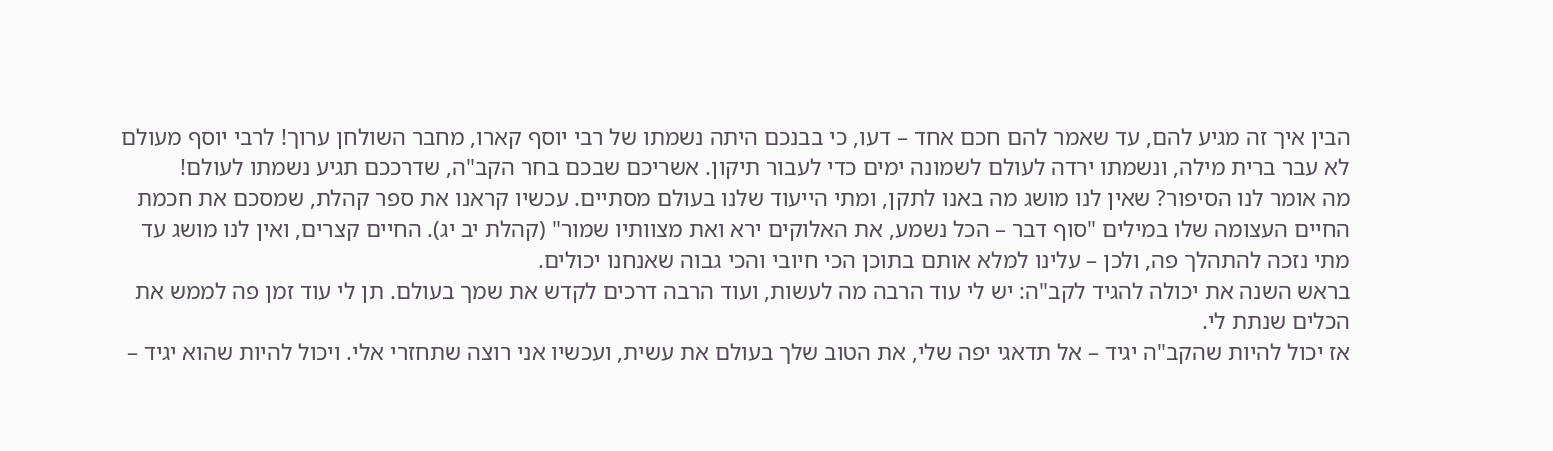הבין איך זה מגיע להם, עד שאמר להם חכם אחד – דעו, כי בבנכם היתה נשמתו של רבי יוסף קארו, מחבר השולחן ערוך! לרבי יוסף מעולם לא עבר ברית מילה, ונשמתו ירדה לעולם לשמונה ימים כדי לעבור תיקון. אשריכם שבכם בחר הקב"ה, שדרככם תגיע נשמתו לעולם!
מה אומר לנו הסיפור? שאין לנו מושג מה באנו לתקן, ומתי הייעוד שלנו בעולם מסתיים. עכשיו קראנו את ספר קהלת, שמסכם את חכמת החיים העצומה שלו במילים "סוף דבר – הכל נשמע, את האלוקים ירא ואת מצוותיו שמור" (קהלת יב יג). החיים קצרים, ואין לנו מושג עד מתי נזכה להתהלך פה, ולכן – עלינו למלא אותם בתוכן הכי חיובי והכי גבוה שאנחנו יכולים.
בראש השנה את יכולה להגיד לקב"ה: יש לי עוד הרבה מה לעשות, ועוד הרבה דרכים לקדש את שמך בעולם. תן לי עוד זמן פה לממש את הכלים שנתת לי.
אז יכול להיות שהקב"ה יגיד – אל תדאגי יפה שלי, את הטוב שלך בעולם את עשית, ועכשיו אני רוצה שתחזרי אלי. ויכול להיות שהוא יגיד –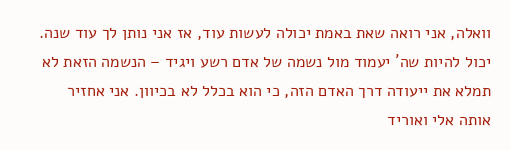וואלה, אני רואה שאת באמת יכולה לעשות עוד, אז אני נותן לך עוד שנה.
יכול להיות שה´ יעמוד מול נשמה של אדם רשע ויגיד – הנשמה הזאת לא תמלא את ייעודה דרך האדם הזה, כי הוא בכלל לא בכיוון. אני אחזיר אותה אלי ואוריד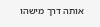אותה דרך מישהו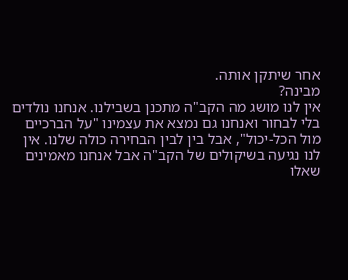אחר שיתקן אותה.
מבינה?
אין לנו מושג מה הקב"ה מתכנן בשבילנו. אנחנו נולדים בלי לבחור ואנחנו גם נמצא את עצמינו "על הברכיים מול הכל-יכול", אבל בין לבין הבחירה כולה שלנו. אין לנו נגיעה בשיקולים של הקב"ה אבל אנחנו מאמינים שאלו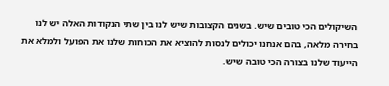השיקולים הכי טובים שיש. בשנים הקצובות שיש לנו בין שתי הנקודות האלה יש לנו בחירה מלאה, בהם אנחנו יכולים לנסות להוציא את הכוחות שלנו את הפועל ולמלא את הייעוד שלנו בצורה הכי טובה שיש.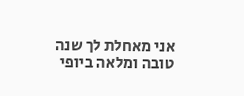אני מאחלת לך שנה טובה ומלאה ביופי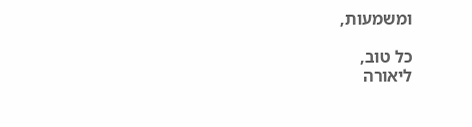ומשמעות,

כל טוב,
ליאורה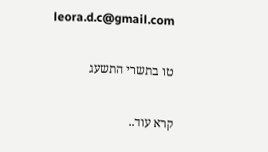leora.d.c@gmail.com

טו בתשרי התשעג

קרא עוד..